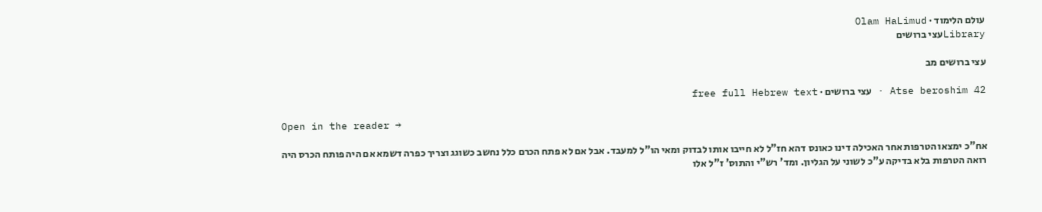עולם הלימוד · Olam HaLimud
Libraryעצי ברושים

עצי ברושים מב

Atse beroshim 42 · עצי ברושים · free full Hebrew text

Open in the reader →

אח"כ ימצאו הטרפות אחר האכילה דינו כאונס דהא חז"ל לא חייבו אותו לבדוק ומאי הו"ל למעבד. אבל אם לא פתח הכרם כלל נחשב כשוגג וצריך כפרה דשמא אם היה פותח הכרס היה רואה הטרפות בלא בדיקה ע"כ לשוני על הגליון. ומד' רש"י והתוס' ז"ל אלו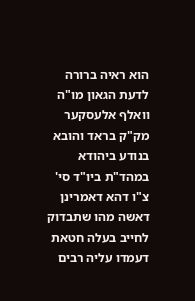הוא ראיה ברורה לדעת הגאון מו"ה וואלף אלעסקער מק"ק בראד והובא בנודע ביהודא במהד"ת ביו"ד סי' צ"ו דהא דאמרינן דאשה מהו שתבדוק לחייב בעלה חטאת דעמדו עליה רבים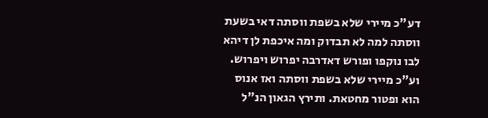דע"כ מיירי שלא בשפת ווסתה דאי בשעת ווסתה למה לא תבדוק ומה איכפת לן דיהא לבו נוקפו ופורש דאדרבה יפרוש ויפרוש. וע"כ מיירי שלא בשפת ווסתה ואז אנוס הוא ופטור מחטאת. ותירץ הגאון הנ"ל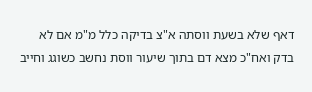דאף שלא בשעת ווסתה א"צ בדיקה כלל מ"מ אם לא בדק ואח"כ מצא דם בתוך שיעור ווסת נחשב כשוגג וחייב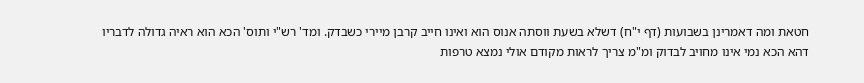חטאת ומה דאמרינן בשבועות (דף י"ח) דשלא בשעת ווסתה אנוס הוא ואינו חייב קרבן מיירי כשבדק. ומד' רש"י ותוס' הכא הוא ראיה גדולה לדבריו דהא הכא נמי אינו מחויב לבדוק ומ"מ צריך לראות מקודם אולי נמצא טרפות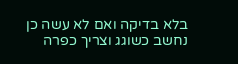בלא בדיקה ואם לא עשה כן נחשב כשוגג וצריך כפרה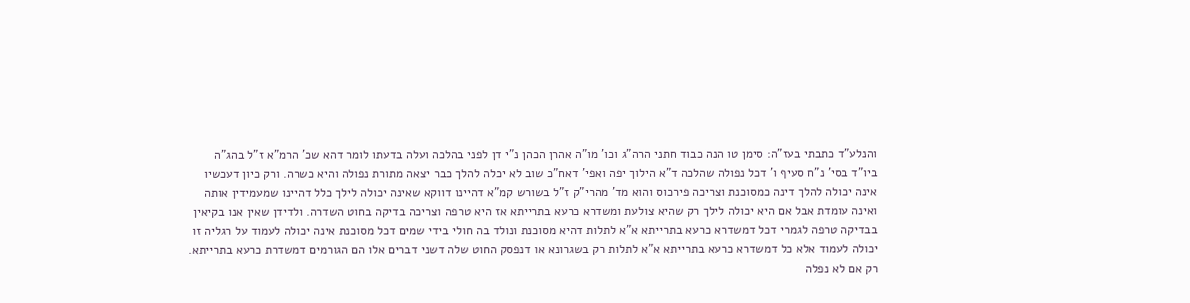והנלע"ד כתבתי בעז"ה: סימן טו הנה כבוד חתני הרה"ג וכו' מו"ה אהרן הכהן נ"י דן לפני בהלכה ועלה בדעתו לומר דהא שכ' הרמ"א ז"ל בהג"ה ביו"ד בסי' נ"ח סעיף ו' דכל נפולה שהלכה ד"א הילוך יפה ואפי' דאח"כ שוב לא יכלה להלך כבר יצאה מתורת נפולה והיא כשרה. ורק כיון דעכשיו אינה יכולה להלך דינה כמסוכנת וצריכה פירכוס והוא מד' מהרי"ק ז"ל בשורש קמ"א דהיינו דווקא שאינה יכולה לילך כלל דהיינו שמעמידין אותה ואינה עומדת אבל אם היא יכולה לילך רק שהיא צולעת ומשדרא כרעא בתרייתא אז היא טרפה וצריכה בדיקה בחוט השדרה. ולדידן שאין אנו בקיאין בבדיקה טרפה לגמרי דכל דמשדרא כרעא בתרייתא א"א לתלות דהיא מסוכנת ונולד בה חולי בידי שמים דכל מסוכנת אינה יכולה לעמוד על רגליה זו יכולה לעמוד אלא כל דמשדרא כרעא בתרייתא א"א לתלות רק בשגרונא או דנפסק החוט שלה דשני דברים אלו הם הגורמים דמשדרת כרעא בתרייתא. רק אם לא נפלה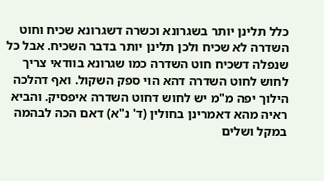כלל תלינן יותר בשגרונא וכשרה דשגרונא שכיח וחוט השדרה לא שכיח ולכן תלינן יותר בדבר השכיח. אבל כל שנפלה דשכיח חוט השדרה כמו שגרונא בוודאי צריך לחוש לחוט השדרה דהא הוי ספק השקול. ואף דהלכה הילוך יפה מ"מ יש לחוש דחוט השדרה איפסיק. והביא ראיה מהא דאמרינן בחולין (ד' נ"א) דאם הכה לבהמה במקל ושלים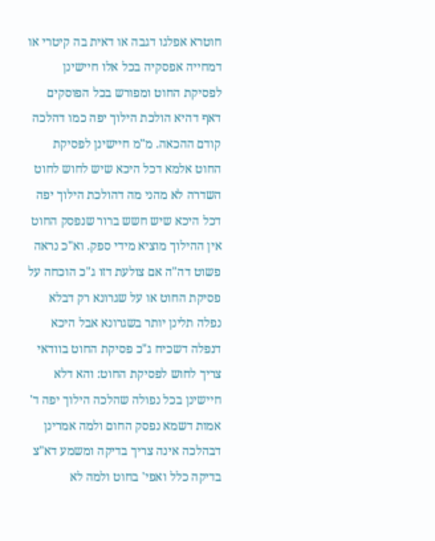חוטרא אפלגו דגבה או דאית בה קיטרי או דמחייה אפסקיה בכל אלו חיישינן לפסיקת החוט ומפורש בכל הפוסקים דאף דהיא הולכת הילוך יפה כמו דהלכה קודם ההכאה. מ"מ חיישינן לפסיקת החוט אלמא דכל היכא שיש לחוש לחוט השדרה לא מהני מה דהולכת הילוך יפה דכל היכא שיש חשש ברור שנפסק החוט אין ההילוך מוציא מידי ספק. וא"כ נראה פשוט דה"ה אם צולעת דזו ג"כ הוכחה על פסיקת החוט או על שגרונא רק דבלא נפלה תלינן יותר בשגרונא אבל היכא דנפלה דשכיח ג"כ פסיקת החוט בוודאי צריך לחוש לפסיקת החוט: והא דלא חיישינן בכל נפולה שהלכה הילוך יפה ד' אמות דשמא נפסק החום ולמה אמרינן דבהלכה אינה צריך בדיקה ומשמע דא"צ בדיקה כלל ואפי' בחוט ולמה לא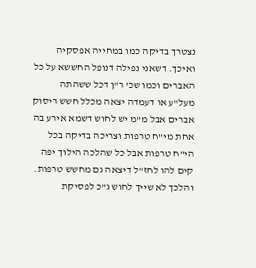נצטרך בדיקה כמו במחייה אפסקיה ואיכך. דשאני נפילה דנופל החששא על כל האברים וכמו שכ' ר"ן דכל ששהתה מעל"ע או דעמדה יצאה מכלל חשש ריסוק אברים אבל מ"מ יש לחוש דשמא אירע בה אחת מי"ח טרפות וצריכה בדיקה בכל הי"ח טרפות אבל כל שהלכה הילוך יפה קים להו לחז"ל דיצאה גם מחשש טרפות. והלכך לא שייך לחוש ג"כ לפסיקת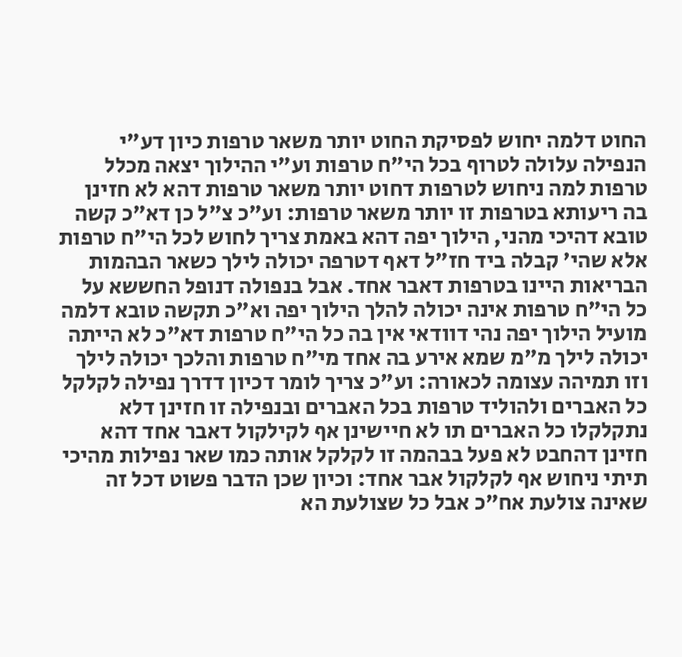החוט דלמה יחוש לפסיקת החוט יותר משאר טרפות כיון דע"י הנפילה עלולה לטרוף בכל הי"ח טרפות וע"י ההילוך יצאה מכלל טרפות למה ניחוש לטרפות דחוט יותר משאר טרפות דהא לא חזינן בה ריעותא בטרפות זו יותר משאר טרפות: וע"כ צ"ל כן דא"כ קשה טובא דהיכי מהני, הילוך יפה דהא באמת צריך לחוש לכל הי"ח טרפות אלא שהי' קבלה ביד חז"ל דאף דטרפה יכולה לילך כשאר הבהמות הבריאות היינו בטרפות דאבר אחד. אבל בנפולה דנופל החששא על כל הי"ח טרפות אינה יכולה להלך הילוך יפה וא"כ תקשה טובא דלמה מועיל הילוך יפה נהי דוודאי אין בה כל הי"ח טרפות דא"כ לא הייתה יכולה לילך מ"מ שמא אירע בה אחד מי"ח טרפות והלכך יכולה לילך וזו תמיהה עצומה לכאורה: וע"כ צריך לומר דכיון דדרך נפילה לקלקל כל האברים ולהוליד טרפות בכל האברים ובנפילה זו חזינן דלא נתקלקלו כל האברים תו לא חיישינן אף לקילקול דאבר אחד דהא חזינן דהחבט לא פעל בבהמה זו לקלקל אותה כמו שאר נפילות מהיכי תיתי ניחוש אף לקלקול אבר אחד: וכיון שכן הדבר פשוט דכל זה שאינה צולעת אח"כ אבל כל שצולעת הא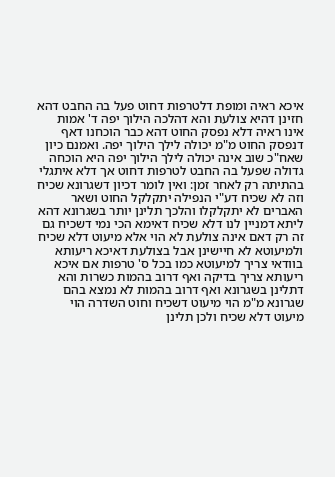איכא ראיה ומופת דלטרפות דחוט פעל בה החבט דהא חזינן דהיא צולעת והא דהלכה הילוך יפה ד' אמות אינו ראיה דלא נפסק החוט דהא כבר הוכחנו דאף דנפסק החוט מ"מ יכולה לילך הילוך יפה. ואמנם כיון שאח"כ שוב אינה יכולה לילך הילוך יפה היא הוכחה גדולה שפעל בה החבט לטרפות דחוט אך דלא איתגלי בהתיתה רק לאחר זמן: ואין לומר דכיון דשגרונא שכיח וזה לא שכיח דע"י הנפילה יתקלקל החוט ושאר האברים לא יתקלקלו והלכך תלינן יותר בשגרונא דהא ליתא דמניין לנו דלא שכיח דאימא הכי נמי דשכיח גם זה רק דאם אינה צולעת לא הוי אלא מיעוט דלא שכיח ולמיעוטא לא חיישינן אבל בצולעת דאיכא ריעותא בוודאי צריך למיעוטא כמו בכל ס' טרפות אם איכא ריעותא צריך בדיקה ואף דרוב בהמות כשרות והא דתלינן בשגרונא ואף דרוב בהמות לא נמצא בהם שגרונא מ"מ הוי מיעוט דשכיח וחוט השדרה הוי מיעוט דלא שכיח ולכן תלינן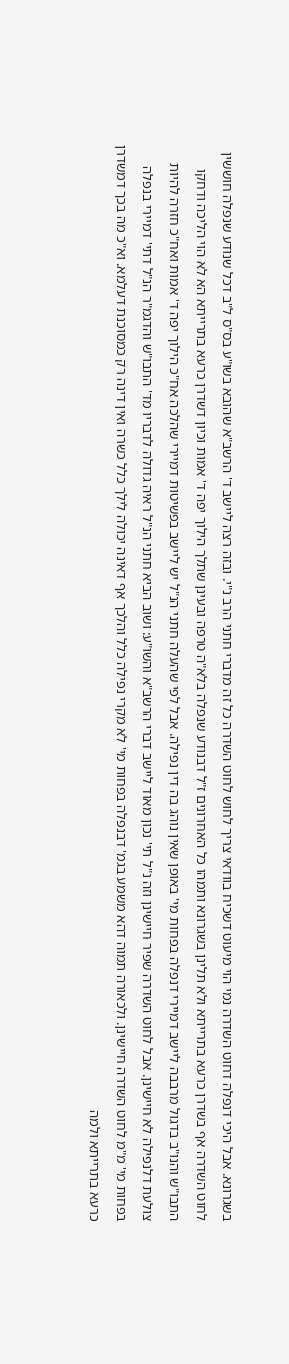בשגרונא. אבל היכי דנפלה דחוט השדרה נמי הוי מיעוט דשכיח בוודאי צריך לחוש לחוט השדרה כל זה מדברי חתני הרב נ"י. ובזה רצה ליישב ד' הרשב"א שהובא בשו"ע בס"ס ל"ב דכל שנודע שנפלה חוששין לחוט השדרה אף בשדרן כרעא בתרייתא ולא תלינן בשגרונא ותמהו כל האחרונים ז"ל דבנודע שנפלה בלא"ה טרפה ובעינן שתלך הילוך יפה ד' אמות וכיון דשדרן כרעא בתרייתא הא לא הוי הליכה ודחקו התבו"ש והנו"ב בדגול מרבבה ליישב דמיירי דנפלה בפחות מי' באופן שאין נוהג בה דין נפילה. אבל לפי שהעלה חתני הנ"ל יש ליישב בפשיטות דמיירי שהלכה אח"כ הילוך יפה ד' אמות ואח"כ חזרה להיות צולעת דלנפילה לא חיישינן. אבל לחוט השדרה שפיר חיישינן וזה נ"ל תי' נכון מאוד ליישב דברי הרשב"א והשו"ע: ושוב הביא חתני הנ"ל ראיה גדולה לדבריו מד' התבו"ש והדגמ"ר הנ"ל דתי' דמיירי בנפלה בפחות מי' מ"מ לחוט השדרה חיישינן. ולכאורה תמוה דהא משמע בגמ' דבנפלה בפחות מי' לא מקרי נפילה כלל והלכך אף דאינה יכולה לילך כלל כשרה ואין דינה רק כמסוכנת דעלמא. וא"כ מה בכך דמשדרן כרעא בתרייתא ולמה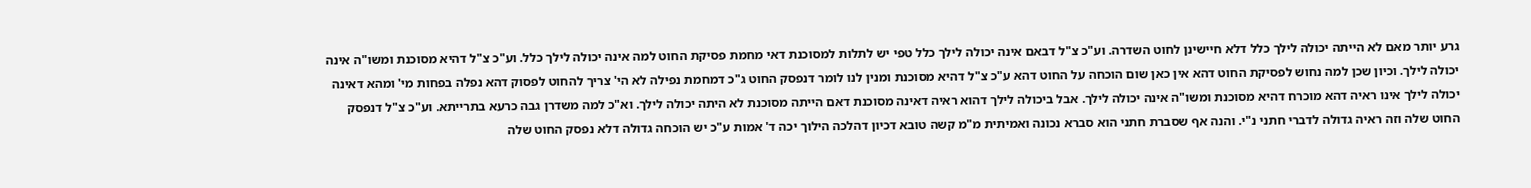גרע יותר מאם לא הייתה יכולה לילך כלל דלא חיישינן לחוט השדרה. וע"כ צ"ל דבאם אינה יכולה לילך כלל טפי יש לתלות למסוכנת דאי מחמת פסיקת החוט למה אינה יכולה לילך כלל. וע"כ צ"ל דהיא מסוכנת ומשו"ה אינה יכולה לילך. וכיון שכן למה נחוש לפסיקת החוט דהא אין כאן שום הוכחה על החוט דהא ע"כ צ"ל דהיא מסוכנת ומנין לנו לומר דנפסק החוט ג"כ דמחמת נפילה לא הי' צריך להחוט לפסוק דהא נפלה בפחות מי' ומהא דאינה יכולה לילך אינו ראיה דהא מוכרח דהיא מסוכנת ומשו"ה אינה יכולה לילך. אבל ביכולה לילך דהוא ראיה דאינה מסוכנת דאם הייתה מסוכנת לא היתה יכולה לילך. וא"כ למה משדרן גבה כרעא בתרייתא. וע"כ צ"ל דנפסק החוט שלה וזה ראיה גדולה לדברי חתני נ"י. והנה אף שסברת חתני הוא סברא נכונה ואמיתית מ"מ קשה טובא דכיון דהלכה הילוך יכה ד' אמות ע"כ יש הוכחה גדולה דלא נפסק החוט שלה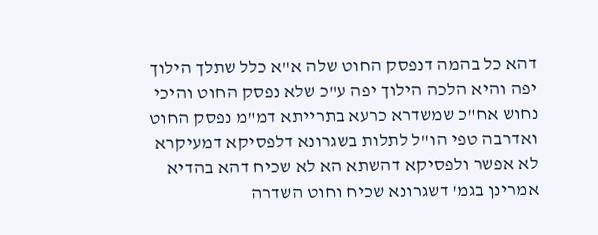דהא כל בהמה דנפסק החוט שלה א"א כלל שתלך הילוך יפה והיא הלכה הילוך יפה ע"כ שלא נפסק החוט והיכי נחוש אח"כ שמשדרא כרעא בתרייתא דמ"מ נפסק החוט ואדרבה טפי הו"ל לתלות בשגרונא דלפסיקא דמעיקרא לא אפשר ולפסיקא דהשתא הא לא שכיח דהא בהדיא אמרינן בגמ' דשגרונא שכיח וחוט השדרה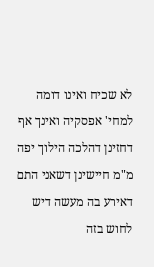לא שכיח ואינו דומה למחי' אפסקיה ואינך אף דחזינן דהלכה הילוך יפה מ"מ חיישינן דשאני התם דאירע בה מעשה דיש לחוש בזה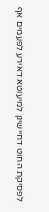לפסיקת החוט דחיישינן למיעוטא דאירע לפעמים אף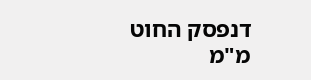דנפסק החוט מ"מ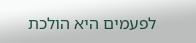לפעמים היא הולכת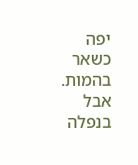יפה כשאר בהמות. אבל בנפלה